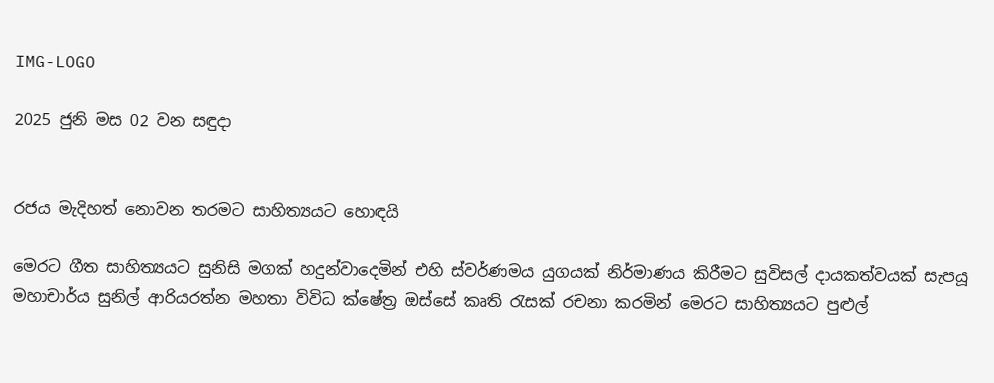IMG-LOGO

2025 ජුනි මස 02 වන සඳුදා


රජය මැදිහත් නොවන තරමට සාහිත්‍යයට හොඳයි

මෙරට ගීත සාහිත්‍යයට සුනිසි මගක් හදුන්වාදෙමින් එහි ස්වර්ණමය යුගයක් නිර්මාණය කිරීමට සුවිසල් දායකත්වයක් සැපයූ මහාචාර්ය සුනිල් ආරියරත්න මහතා විවිධ ක්ෂේත්‍ර ඔස්සේ කෘති රැසක් රචනා කරමින් මෙරට සාහිත්‍යයට පුළුල්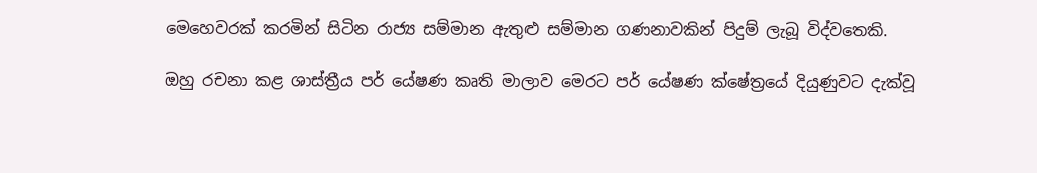මෙහෙවරක් කරමින් සිටින රාජ්‍ය සම්මාන ඇතුළු සම්මාන ගණනාවකින් පිදුම් ලැබූ විද්වතෙකි.

ඔහු රචනා කළ ශාස්ත්‍රීය පර් යේෂණ කෘති මාලාව මෙරට පර් යේෂණ ක්ෂේත්‍රයේ දියුණුවට දැක්වූ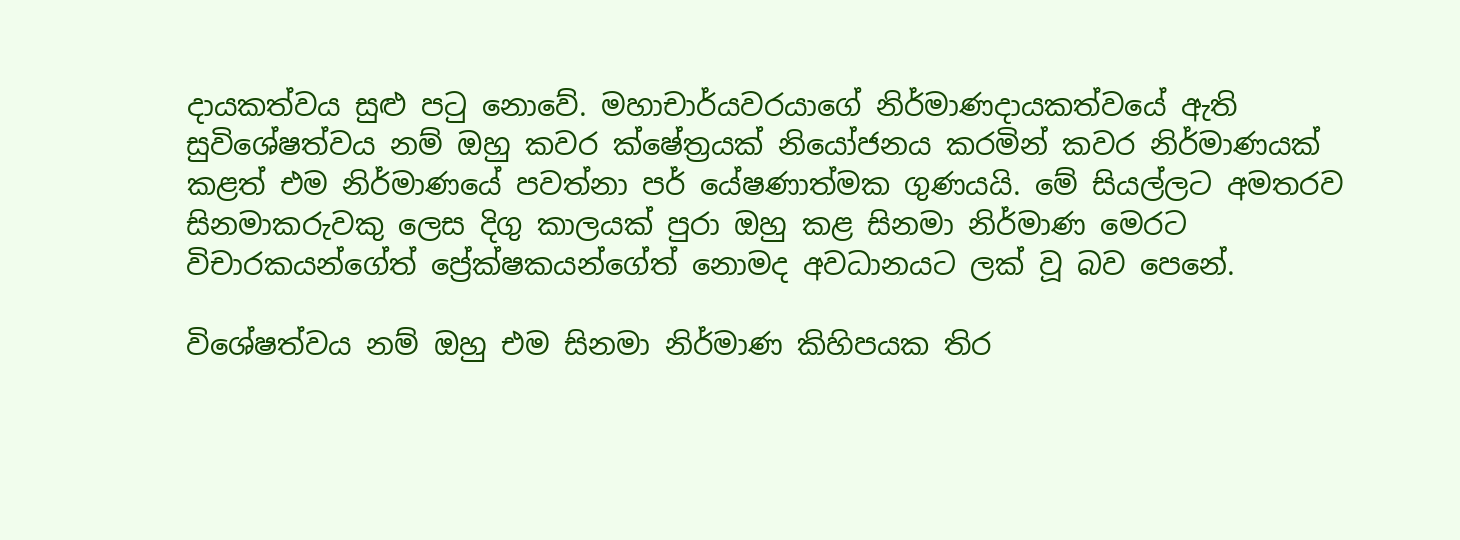දායකත්වය සුළු පටු නොවේ. මහාචාර්යවරයාගේ නිර්මාණදායකත්වයේ ඇති සුවිශේෂත්වය නම් ඔහු කවර ක්ෂේත්‍රයක් නියෝජනය කරමින් කවර නිර්මාණයක් කළත් එම නිර්මාණයේ පවත්නා පර් යේෂණාත්මක ගුණයයි. මේ සියල්ලට අමතරව සිනමාකරුවකු ලෙස දිගු කාලයක් පුරා ඔහු කළ සිනමා නිර්මාණ මෙරට විචාරකයන්ගේත් ප්‍රේක්ෂකයන්ගේත් නොමද අවධානයට ලක් වූ බව පෙනේ.

විශේෂත්වය නම් ඔහු එම සිනමා නිර්මාණ කිහිපයක තිර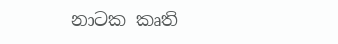නාටක කෘති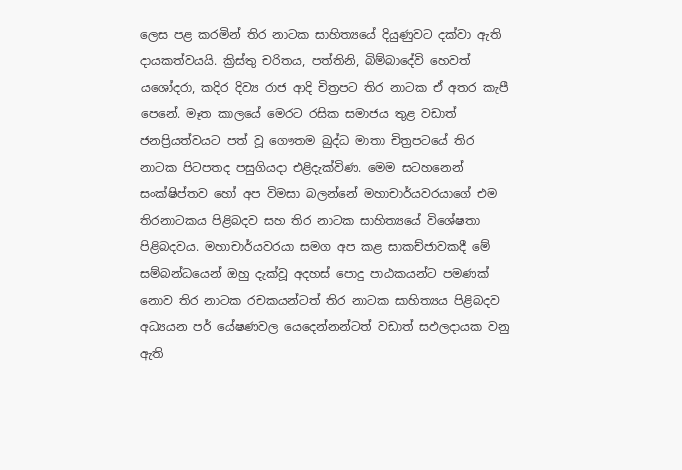ලෙස පළ කරමින් තිර නාටක සාහිත්‍යයේ දියුණුවට දක්වා ඇති දායකත්වයයි. ක්‍රිස්තු චරිතය, පත්තිනි, බිම්බාදේවි හෙවත් යශෝදරා, කදිර දිව්‍ය රාජ ආදි චිත්‍රපට තිර නාටක ඒ අතර කැපී පෙනේ. මෑත කාලයේ මෙරට රසික සමාජය තුළ වඩාත් ජනප්‍රියත්වයට පත් වූ ගෞතම බුද්ධ මාතා චිත්‍රපටයේ තිර නාටක පිටපතද පසුගියදා එළිදැක්විණ. මෙම සටහනෙන් සංක්ෂිප්තව හෝ අප විමසා බලන්නේ මහාචාර්යවරයාගේ එම තිරනාටකය පිළිබදව සහ තිර නාටක සාහිත්‍යයේ විශේෂතා පිළිබදවය. මහාචාර්යවරයා සමග අප කළ සාකච්ජාවකදී මේ සම්බන්ධයෙන් ඔහු දැක්වූ අදහස් පොදු පාඨකයන්ට පමණක් නොව තිර නාටක රචකයන්ටත් තිර නාටක සාහිත්‍යය පිළිබදව අධ්‍යයන පර් යේෂණවල යෙදෙන්නන්ටත් වඩාත් සඵලදායක වනු ඇති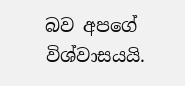බව අපගේ විශ්වාසයයි.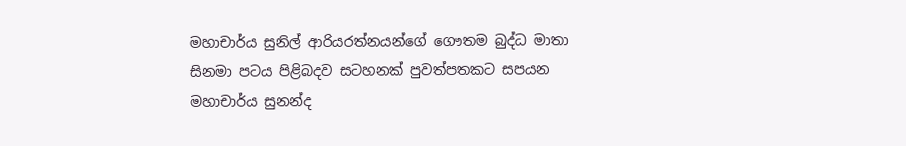මහාචාර්ය සුනිල් ආරියරත්නයන්ගේ ගෞතම බුද්ධ මාතා සිනමා පටය පිළිබදව සටහනක් පුවත්පතකට සපයන මහාචාර්ය සුනන්ද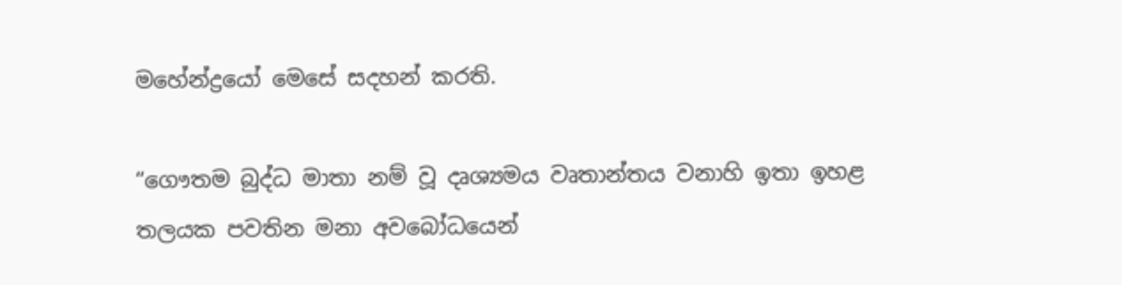මහේන්ද්‍රයෝ මෙසේ සදහන් කරති.

“ගෞතම බුද්ධ මාතා නම් වූ දෘශ්‍යමය වෘතාන්තය වනාහි ඉතා ඉහළ තලයක පවතින මනා අවබෝධයෙන්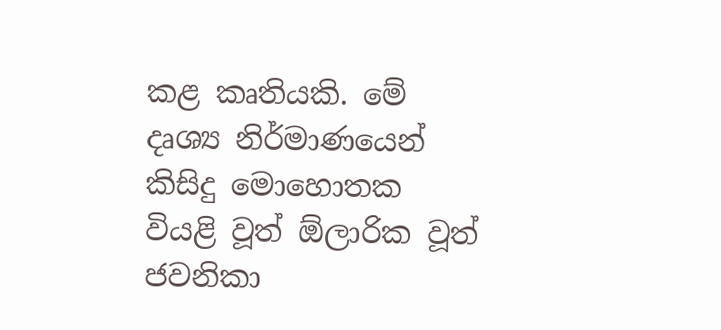කළ කෘතියකි. මේ දෘශ්‍ය නිර්මාණ‍යෙන් කිසිදු මොහොතක වියළි වූත් ඕලාරික වූත් ජවනිකා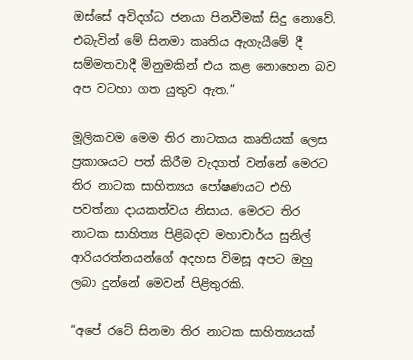ඔස්සේ අවිදග්ධ ජනයා පිනවීමක් සිදු නොවේ. එබැවින් මේ සිනමා කෘතිය ඇගැයීමේ දී සම්මතවාදී මිනුමකින් එය කළ නොහෙන බව අප වටහා ගත යුතුව ඇත.”

මූලිකවම මෙම තිර නාටකය කෘතියක් ලෙස ප්‍රකාශයට පත් කිරීම වැදගත් වන්නේ මෙරට තිර නාටක සාහිත්‍යය පෝෂණයට එහි පවත්නා දායකත්වය නිසාය. මෙරට තිර නාටක සාහිත්‍ය පිළිබදව මහාචාර්ය සුනිල් ආරියරත්නයන්ගේ අදහස විමසූ අපට ඔහු ලබා දුන්නේ මෙවන් පිළිතුරකි.

“අපේ රටේ සිනමා තිර නාටක සාහිත්‍යයක්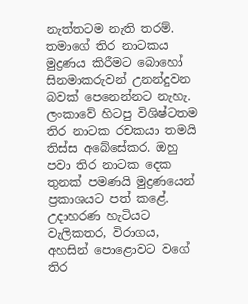නැත්තටම නැති තරම්. තමාගේ තිර නාටකය මුද්‍රණය කිරීමට බොහෝ සිනමාකරුවන් උනන්දුවන බවක් පෙනෙන්නට නැහැ. ලංකාවේ හිටපු විශිෂ්ටතම තිර නාටක රචකයා තමයි තිස්ස අබේසේකර. ඔහු පවා තිර නාටක දෙක තුනක් පමණයි මුද්‍රණයෙන් ප්‍රකාශයට පත් කළේ. උදාහරණ හැටියට වැලිකතර, විරාගය, අහසින් පොළොවට වගේ තිර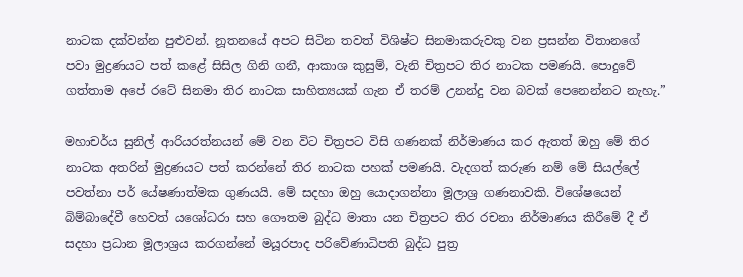නාටක දක්වන්න පුළුවන්. නූතනයේ අපට සිටින තවත් විශිෂ්ට සිනමාකරුවකු වන ප්‍රසන්න විතානගේ පවා මුද්‍රණයට පත් කළේ සිසිල ගිනි ගනී, ආකාශ කුසුම්, වැනි චිත්‍රපට තිර නාටක පමණයි. පොදුවේ ගත්තාම අපේ රටේ සිනමා තිර නාටක සාහිත්‍යයක් ගැන ඒ තරම් උනන්දු වන බවක් පෙනෙන්නට නැහැ.”

මහාචර්ය සුනිල් ආරියරත්නයන් මේ වන විට චිත්‍රපට විසි ගණනක් නිර්මාණය කර ඇතත් ඔහු මේ තිර නාටක අතරින් මුද්‍රණයට පත් කරන්නේ තිර නාටක පහක් පමණයි. වැදගත් කරුණ නම් මේ සියල්ලේ පවත්නා පර් යේෂණාත්මක ගුණයයි. මේ සදහා ඔහු යොදාගන්නා මූලාශ්‍ර ගණනාවකි. විශේෂයෙන් බිම්බාදේවී හෙවත් යශෝධරා සහ ගෞතම බුද්ධ මාතා යන චිත්‍රපට තිර රචනා නිර්මාණය කිරීමේ දී ඒ සදහා ප්‍රධාන මූලාශ්‍රය කරගන්නේ මයූරපාද පරිවේණාධිපති බුද්ධ පුත්‍ර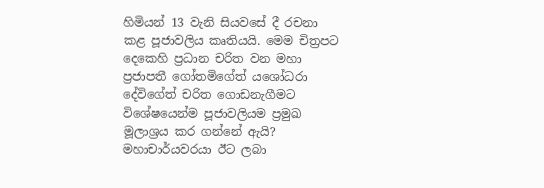හිමියන් 13 වැනි සියවසේ දී රචනා කළ පූජාවලිය කෘතියයි. මෙම චිත්‍රපට දෙකෙහි ප්‍රධාන චරිත වන මහා ප්‍රජාපතී ගෝතමිගේත් යශෝධරා දේවිගේත් චරිත ගොඩනැගීමට විශේෂයෙන්ම පූජාවලියම ප්‍රමුඛ මූලාශ්‍රය කර ගන්නේ ඇයි? මහාචාර්යවරයා ඊට ලබා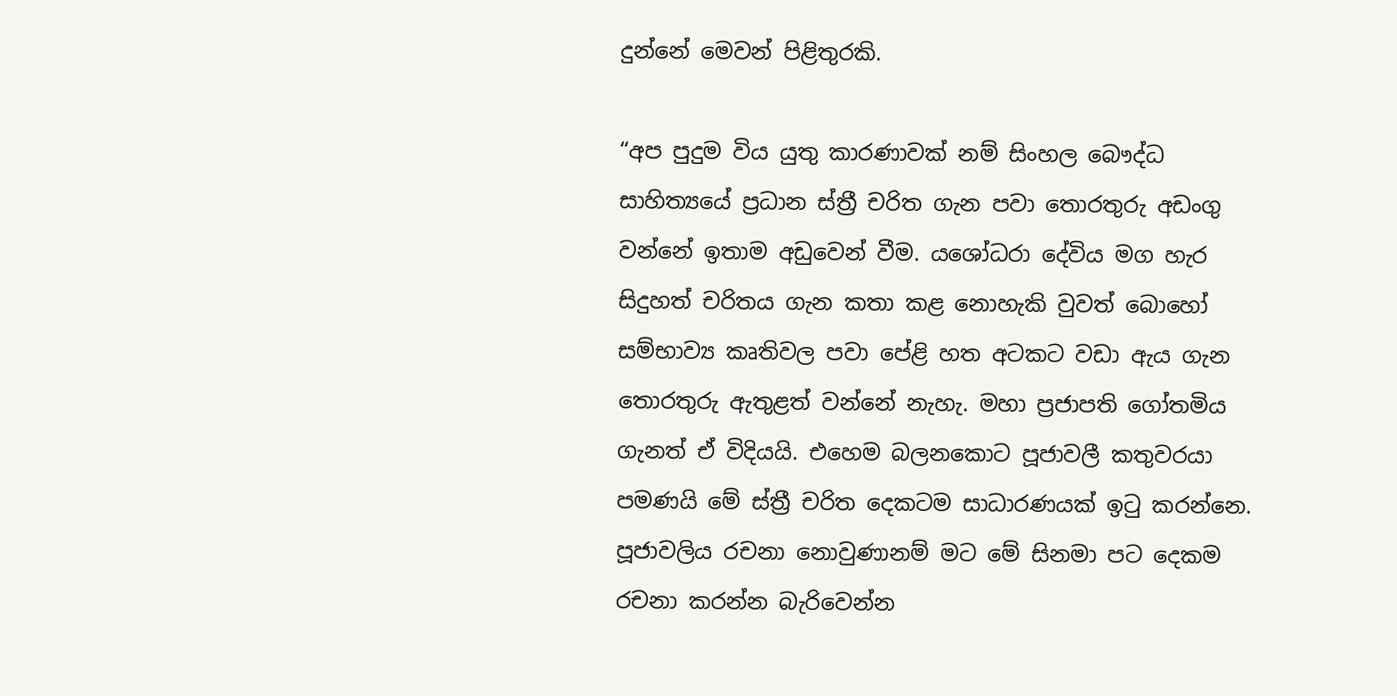දුන්නේ මෙවන් පිළිතුරකි.

“අප පුදුම විය යුතු කාරණාවක් නම් සිංහල බෞද්ධ සාහිත්‍යයේ ප්‍රධාන ස්ත්‍රී චරිත ගැන පවා තොරතුරු අඩංගු වන්නේ ඉතාම අඩුවෙන් වීම. යශෝධරා දේවිය මග හැර සිදුහත් චරිතය ගැන කතා කළ නොහැකි වුවත් බොහෝ සම්භාව්‍ය කෘතිවල පවා පේළි හත අටකට වඩා ඇය ගැන තොරතුරු ඇතුළත් වන්නේ නැහැ. මහා ප්‍රජාපති ගෝතමිය ගැනත් ඒ විදියයි. එහෙම බලනකොට පූජාවලී කතුවරයා පමණයි මේ ස්ත්‍රී චරිත දෙකටම සාධාරණයක් ඉටු කරන්නෙ. පූජාවලිය රචනා නොවුණානම් මට මේ සිනමා පට දෙකම රචනා කරන්න බැරිවෙන්න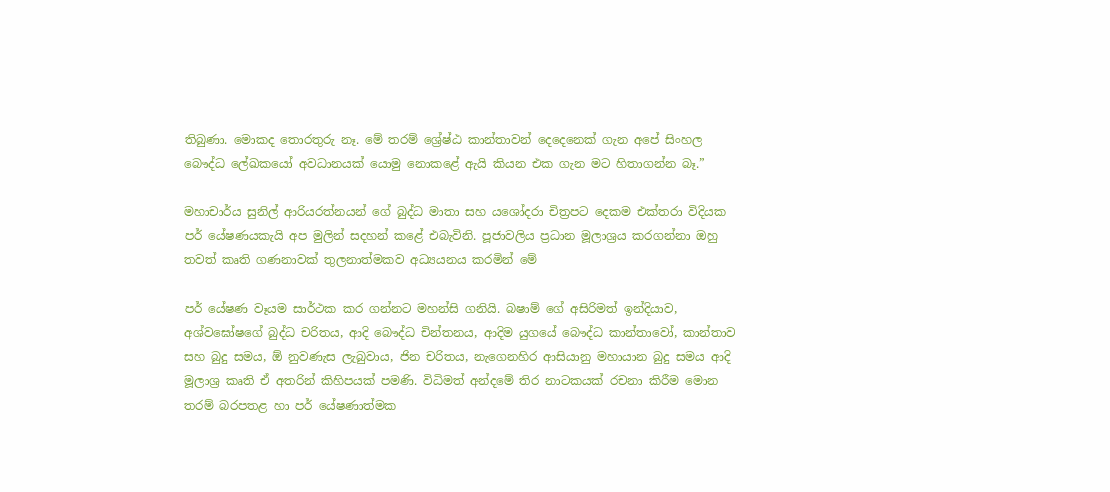තිබුණා. මොකද තොරතුරු නෑ. මේ තරම් ශ්‍රේෂ්ඨ කාන්තාවන් දෙදෙනෙක් ගැන අපේ සිංහල බෞද්ධ ලේඛකයෝ අවධානයක් යොමු නොකළේ ඇයි කියන එක ගැන මට හිතාගන්න බෑ.”

මහාචාර්ය සුනිල් ආරියරත්නයන් ගේ බුද්ධ මාතා සහ යශෝදරා චිත්‍රපට දෙකම එක්තරා විදියක පර් යේෂණයකැයි අප මුලින් සදහන් කළේ එබැවිනි. පූජාවලිය ප්‍රධාන මූලාශ්‍රය කරගන්නා ඔහු තවත් කෘති ගණනාවක් තුලනාත්මකව අධ්‍යයනය කරමින් මේ

පර් යේෂණ වෑයම සාර්ථක කර ගන්නට මහන්සි ගනියි. බෂාම් ගේ අසිරිමත් ඉන්දියාව, අශ්වඝෝෂගේ බුද්ධ චරිතය, ආදි බෞද්ධ චින්තනය, ආදිම යුගයේ බෞද්ධ කාන්තාවෝ, කාන්තාව සහ බුදු සමය, ඕ නුවණැස ලැබුවාය, ජින චරිතය, නැගෙනහිර ආසියානු මහායාන බුදු සමය ආදි මූලාශ්‍ර කෘති ඒ අතරින් කිහිපයක් පමණි. විධිමත් අන්දමේ තිර නාටකයක් රචනා කිරීම මොන තරම් බරපතළ හා පර් යේෂණාත්මක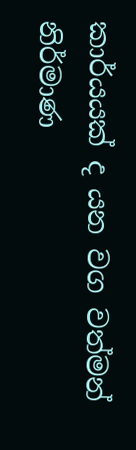කාර්යයක් ද යන වග වත්මන් නිර්මාණ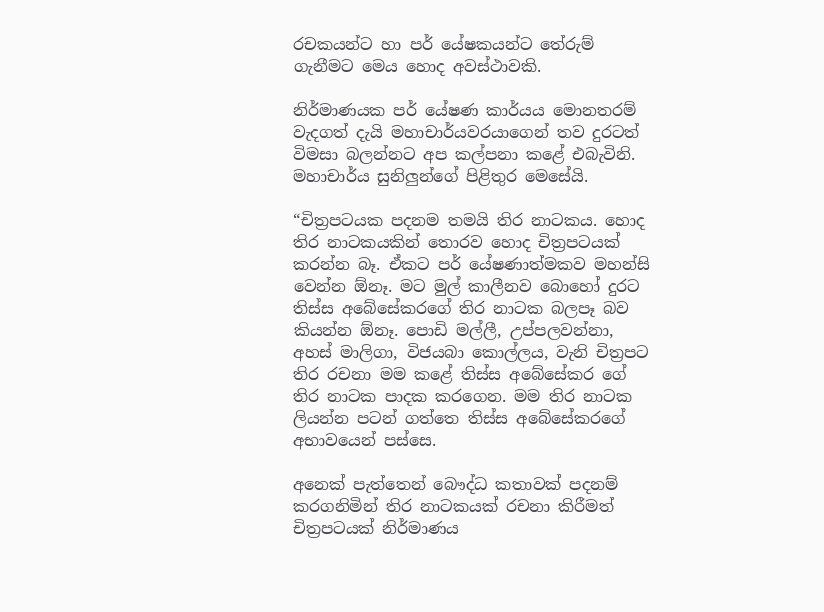රචකයන්ට හා පර් යේෂකයන්ට තේරුම් ගැනීමට මෙය හොද අවස්ථාවකි.

නිර්මාණයක පර් යේෂණ කාර්යය මොනතරම් වැදගත් දැයි මහාචාර්යවරයාගෙන් තව දුරටත් විමසා බලන්නට අප කල්පනා කළේ එබැවිනි. මහාචාර්ය සුනිලු‍න්ගේ පිළිතුර මෙසේයි.

“චිත්‍රපටයක පදනම තමයි තිර නාටකය. හොද තිර නාටකයකින් තොරව හොද චිත්‍රපටයක් කරන්න බෑ. ඒකට පර් යේෂණාත්මකව මහන්සි වෙන්න ඕනෑ. මට මුල් කාලීනව බොහෝ දුරට තිස්ස අබේසේකරගේ තිර නාටක බලපෑ බව කියන්න ඕනෑ. පොඩි මල්ලී, උප්පලවන්නා, අහස් මාලිගා, විජයබා කොල්ලය, වැනි චිත්‍රපට තිර රචනා මම කළේ තිස්ස අබේසේකර ගේ තිර නාටක පාදක කරගෙන. මම තිර නාටක ලියන්න පටන් ගත්තෙ තිස්ස අබේසේකරගේ අභාවයෙන් පස්සෙ.

අනෙක් පැත්තෙන් බෞද්ධ කතාවක් පදනම් කරගනිමින් තිර නාටකයක් රචනා කිරීමත් චිත්‍රපටයක් නිර්මාණය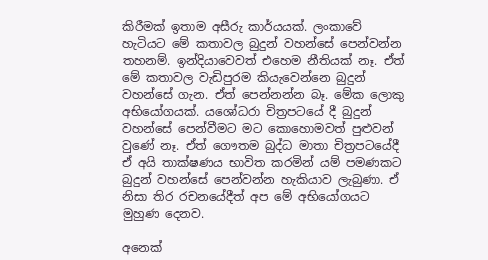කිරීමක් ඉතාම අසීරු කාර්යයක්. ලංකාවේ හැටියට මේ කතාවල බුදුන් වහන්සේ පෙන්වන්න තහනම්. ඉන්දියාවෙවත් එහෙම නීතියක් නෑ. ඒත් මේ කතාවල වැඩිපුරම කියැවෙන්නෙ බුදුන් වහන්සේ ගැන. ඒත් පෙන්නන්න බෑ. මේක ලොකු අභියෝගයක්. යශෝධරා චිත්‍රපටයේ දී බුදුන් වහන්සේ පෙන්වීමට මට කොහොමවත් පුළුවන් වුණේ නෑ. ඒත් ගෞතම බුද්ධ මාතා චිත්‍රපටයේදී ඒ අයි තාක්ෂණය භාවිත කරමින් යම් පමණකට බුදුන් වහන්සේ පෙන්වන්න හැකියාව ලැබුණා. ඒ නිසා තිර රචනයේදීත් අප මේ අභියෝගයට මුහුණ දෙනව.

අනෙක්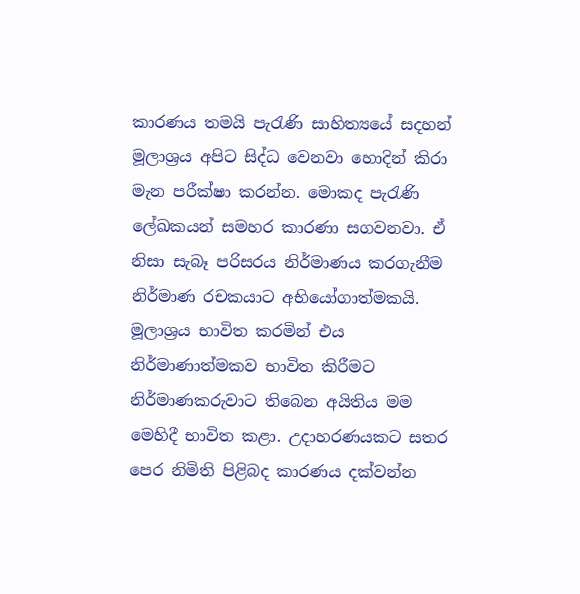කාරණය තමයි පැරැණි සාහිත්‍යයේ සදහන් මූලාශ්‍රය අපිට සිද්ධ වෙනවා හොදින් කිරා මැන පරීක්ෂා කරන්න. මොකද පැරැණි ලේඛකයන් සමහර කාරණා සගවනවා. ඒ නිසා සැබෑ පරිසරය නිර්මාණය කරගැනීම නිර්මාණ රචකයාට අභියෝගාත්මකයි. මූලාශ්‍රය භාවිත කරමින් එය නිර්මාණාත්මකව භාවිත කිරීමට නිර්මාණකරුවාට තිබෙන අයිතිය මම මෙහිදී භාවිත කළා. උදාහරණයකට සතර පෙර නිමිති පිළිබද කාරණය දක්වන්න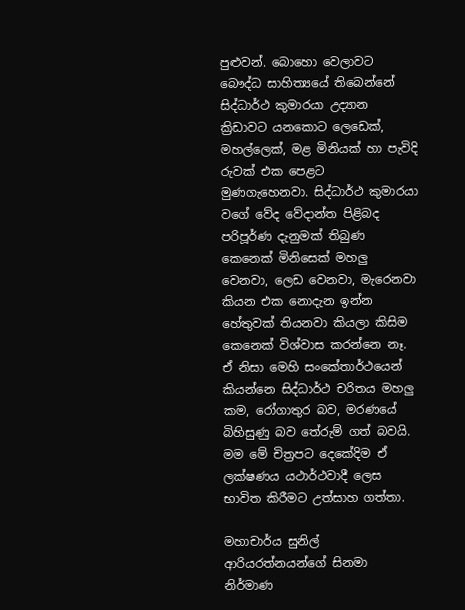පුළුවන්. බොහො වෙලාවට බෞද්ධ සාහිත්‍යයේ තිබෙන්නේ සිද්ධාර්ථ කුමාරයා උද්‍යාන ක්‍රිඩාවට යනකොට ලෙඩෙක්, මහල්ලෙක්, මළ මිනියක් හා පැවිදි රුවක් එක පෙළට මුණගැහෙනවා. සිද්ධාර්ථ කුමාරයා වගේ වේද වේදාන්ත පිළිබද පරිපූර්ණ දැනුමක් තිබුණ කෙනෙක් මිනිසෙක් මහලු‍ වෙනවා, ලෙඩ වෙනවා, මැරෙනවා කියන එක නොදැන ඉන්න හේතුවක් තියනවා කියලා කිසිම කෙනෙක් විශ්වාස කරන්නෙ නෑ. ඒ නිසා මෙහි සංකේතාර්ථයෙන් කියන්නෙ සිද්ධාර්ථ චරිතය මහලු‍ කම, රෝගාතුර බව, මරණයේ බිහිසුණු බව තේරුම් ගත් බවයි. මම මේ චිත්‍රපට දෙකේදිම ඒ ලක්ෂණය යථාර්ථවාදී ලෙස භාවිත කිරීමට උත්සාහ ගත්තා.

මහාචාර්ය සුනිල් ආරියරත්නයන්ගේ සිනමා නිර්මාණ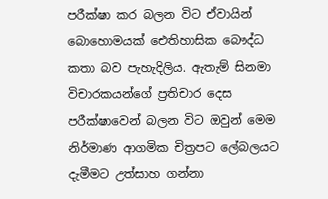පරීක්ෂා කර බලන විට ඒවායින් බොහොමයක් ඓතිහාසික බෞද්ධ කතා බව පැහැදිලිය. ඇතැම් සිනමා විචාරකයන්ගේ ප්‍රතිචාර දෙස පරීක්ෂාවෙන් බලන විට ඔවුන් මෙම නිර්මාණ ආගමික චිත්‍රපට ලේබලයට දැමීමට උත්සාහ ගන්නා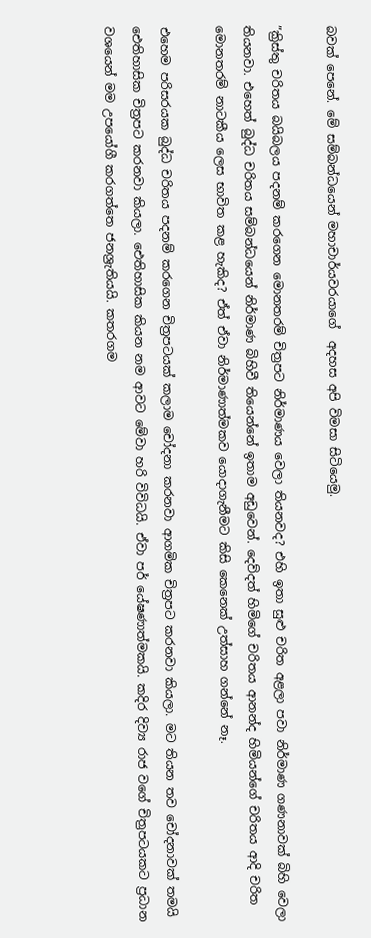බවක් පෙනේ. මේ සම්බන්ධයෙන් මහාචාර්යවරයාගේ  අදහස අපි විමසා සිටියෙමු.

”ක්‍රිස්තු චරිතය බයිබලය පදනම් කරගෙන මොනතරම් චිත්‍රපට නිර්මාණය වෙලා තියනවද? එහි ඉතා සුළු චරිත අළලා පවා නිර්මාණ ගණනාවක් බිහි වෙලා තියනවා. එහෙත් බුද්ධ චරිතය සම්බන්ධයෙන් නිර්මාණ බිහිවී තියෙන්නේ ඉතාම අඩුවෙන්. දෙව්දත් හිමිගේ චරිතය ආනන්ද හිමියන්ගේ චරිතය ආදි චරිත මොනතරම් නාටකීය ලෙස භාවිත කළ හැකිද? ඒත් ඒවා නිර්මාණාත්මකව යොදාගැනීමට කිසි කෙනෙක් උත්සාහ ගන්නේ නෑ.

එහෙම පරිසරයක බුද්ධ චරිතය පදනම් කරගෙන චිත්‍රපටයක් කලාම චෝදනා කරනවා ආගමික චිත්‍රපට කරනවා කියලා. මට තියන තව චෝදනාවක් තමයි ඓතිහාසික චිත්‍රපට කරනවා කියලා. ඓතිහාසික කියන නම ආවට මේවා හරි විවිධයි. ඒවා පර් යේෂණාත්මකයි. කදිර දිව්‍ය රාජ වගේ චිත්‍රපටයකට ප්‍රධාන වශයෙන් මම උපයෝගී කරගත්තෙ ජනශ්‍රැතියයි. කතරගම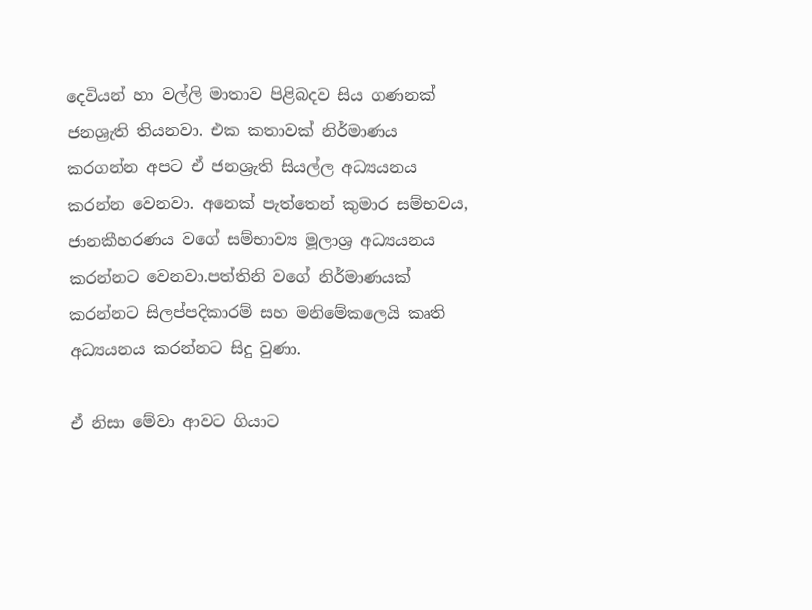දෙවියන් හා වල්ලි මාතාව පිළිබදව සිය ගණනක් ජනශ්‍රැති තියනවා. එක කතාවක් නිර්මාණය කරගන්න අපට ඒ ජනශ්‍රැති සියල්ල අධ්‍යයනය කරන්න වෙනවා. අනෙක් පැත්තෙන් කුමාර සම්භවය, ජානකීහරණය වගේ සම්භාව්‍ය මූලාශ්‍ර අධ්‍යයනය කරන්නට වෙනවා.පත්තිනි වගේ නිර්මාණයක් කරන්නට සිලප්පදිකාරම් සහ මනිමේකලෙයි කෘති අධ්‍යයනය කරන්නට සිදු වුණා.

ඒ නිසා මේවා ආවට ගියාට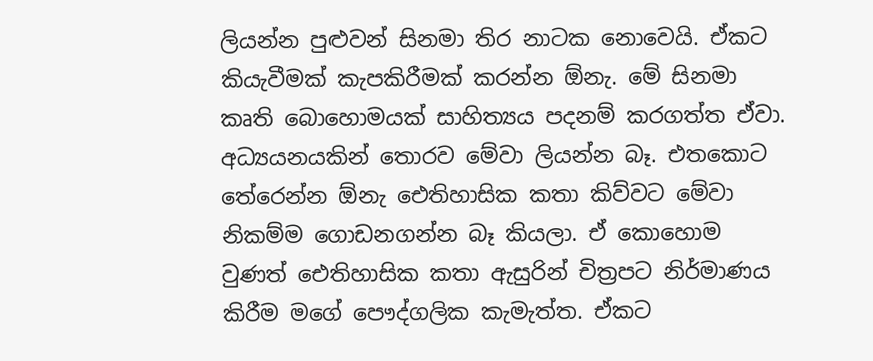ලියන්න පුළුවන් සිනමා තිර නාටක නොවෙයි. ඒකට කියැවීමක් කැපකිරීමක් කරන්න ඕනැ. මේ සිනමා කෘති බොහොමයක් සාහිත්‍යය පදනම් කරගත්ත ඒවා. අධ්‍යයනයකින් තොරව මේවා ලියන්න බෑ. එතකොට තේරෙන්න ඕනැ ඓතිහාසික කතා කිව්වට මේවා නිකම්ම ගොඩනගන්න බෑ කියලා. ඒ කොහොම වුණත් ඓතිහාසික කතා ඇසුරින් චිත්‍රපට නිර්මාණය කිරීම මගේ පෞද්ගලික කැමැත්ත. ඒකට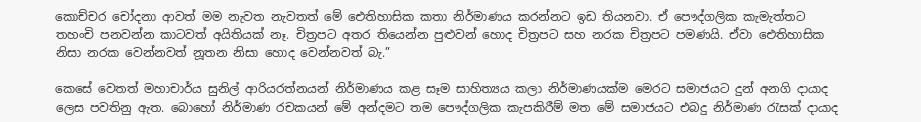කොච්චර චෝදනා ආවත් මම නැවත නැවතත් මේ ඓතිහාසික කතා නිර්මාණය කරන්නට ඉඩ තියනවා. ඒ පෞද්ගලික කැමැත්තට තහංචි පනවන්න කාටවත් අයිතියක් නෑ. චිත්‍රපට අතර තියෙන්න පුළුවන් හොද චිත්‍රපට සහ නරක චිත්‍රපට පමණයි. ඒවා ඓතිහාසික නිසා නරක වෙන්නවත් නූතන නිසා හොද වෙන්නවත් බැ.”

කෙසේ වෙතත් මහාචාර්ය සුනිල් ආරියරත්නයන් නිර්මාණය කළ සෑම සාහිත්‍යය කලා නිර්මාණයක්ම මෙරට සමාජයට දුන් අනගි දායාද ලෙස පවතිනු ඇත. බොහෝ නිර්මාණ රචකයන් මේ අන්දමට තම පෞද්ගලික කැපකිරීම් මත මේ සමාජයට එබදු නිර්මාණ රැසක් දායාද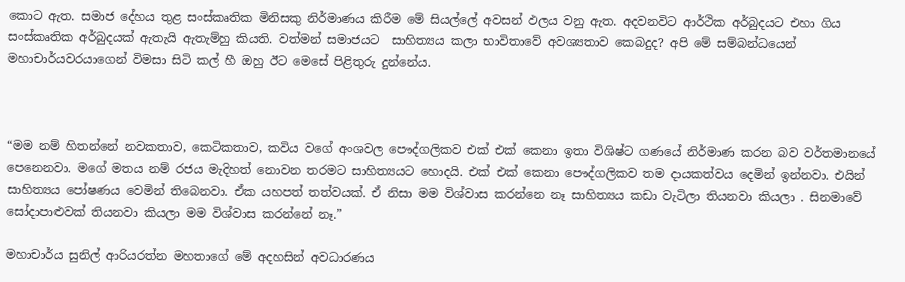කොට ඇත. සමාජ දේහය තුළ සංස්කෘතික මිනිසකු නිර්මාණය කිරීම මේ සියල්ලේ අවසන් ඵලය වනු ඇත. අදවනවිට ආර්ථික අර්බුදයට එහා ගිය සංස්කෘතික අර්බුදයක් ඇතැයි ඇතැම්හු කියති. වත්මන් සමාජයට  සාහිත්‍යය කලා භාවිතාවේ අවශ්‍යතාව කෙබදුද? අපි මේ සම්බන්ධයෙන් මහාචාර්යවරයාගෙන් විමසා සිටි කල් හී ඔහු ඊට මෙසේ පිළිතුරු දුන්නේය.



“මම නම් හිතන්නේ නවකතාව, කෙටිකතාව, කවිය වගේ අංශවල පෞද්ගලිකව එක් එක් කෙනා ඉතා විශිෂ්ට ගණයේ නිර්මාණ කරන බව වර්තමානයේ පෙනෙනවා. මගේ මතය නම් රජය මැදිහත් නොවන තරමට සාහිත්‍යයට හොදයි. එක් එක් කෙනා පෞද්ගලිකව තම දායකත්වය දෙමින් ඉන්නවා. එයින් සාහිත්‍යය පෝෂණය වෙමින් තිබෙනවා. ඒක යහපත් තත්වයක්. ඒ නිසා මම විශ්වාස කරන්නෙ නෑ සාහිත්‍යය කඩා වැටිලා තියනවා කියලා . සිනමාවේ සෝදාපාළුවක් තියනවා කියලා මම විශ්වාස කරන්නේ නෑ.”

මහාචාර්ය සුනිල් ආරියරත්න මහතාගේ මේ අදහසින් අවධාරණය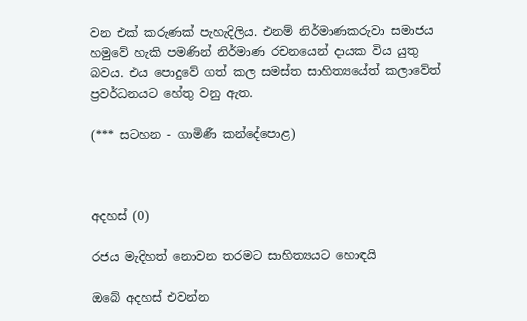වන එක් කරුණක් පැහැදිලිය. එනම් නිර්මාණකරුවා සමාජය හමුවේ හැකි පමණින් නිර්මාණ රචනයෙන් දායක විය යුතු බවය. එය පොදුවේ ගත් කල සමස්ත සාහිත්‍යයේත් කලාවේත් ප්‍රවර්ධනයට හේතු වනු ඇත.

(*** සටහන - ගාමිණී කන්දේපොළ)



අදහස් (0)

රජය මැදිහත් නොවන තරමට සාහිත්‍යයට හොඳයි

ඔබේ අදහස් එවන්න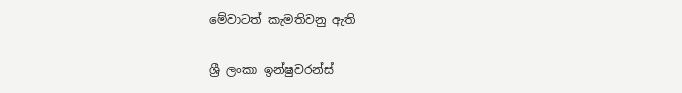මේවාටත් කැමතිවනු ඇති

ශ්‍රී ලංකා ඉන්ෂුවරන්ස්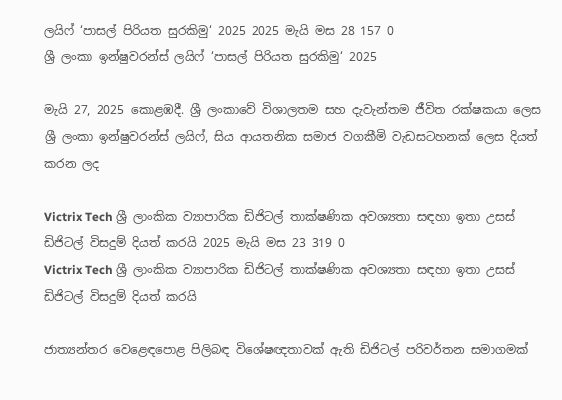ලයිෆ් ‘පාසල් පිරියත සුරකිමු‘ 2025 2025 මැයි මස 28 157 0
ශ්‍රී ලංකා ඉන්ෂුවරන්ස් ලයිෆ් ‘පාසල් පිරියත සුරකිමු‘ 2025

මැයි 27, 2025 කොළඹදී. ශ්‍රී ලංකාවේ විශාලතම සහ දැවැන්තම ජීවිත රක්ෂකයා ලෙස ශ්‍රී ලංකා ඉන්ෂුවරන්ස් ලයිෆ්, සිය ආයතනික සමාජ වගකීමි වැඩසටහනක් ලෙස දියත් කරන ලද

Victrix Tech ශ්‍රී ලාංකික ව්‍යාපාරික ඩිජිටල් තාක්ෂණික අවශ්‍යතා සඳහා ඉතා උසස් ඩිජිටල් විසදුම් දියත් කරයි 2025 මැයි මස 23 319 0
Victrix Tech ශ්‍රී ලාංකික ව්‍යාපාරික ඩිජිටල් තාක්ෂණික අවශ්‍යතා සඳහා ඉතා උසස් ඩිජිටල් විසදුම් දියත් කරයි

ජාත්‍යන්තර වෙළෙඳපොළ පිලිබඳ විශේෂඥතාවක් ඇති ඩිජිටල් පරිවර්තන සමාගමක්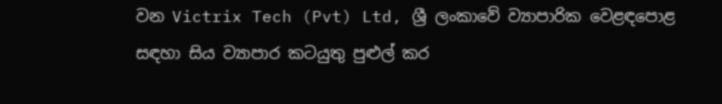වන Victrix Tech (Pvt) Ltd, ශ්‍රී ලංකාවේ ව්‍යාපාරික වෙළඳපොළ සඳහා සිය ව්‍යාපාර කටයුතු පුළුල් කර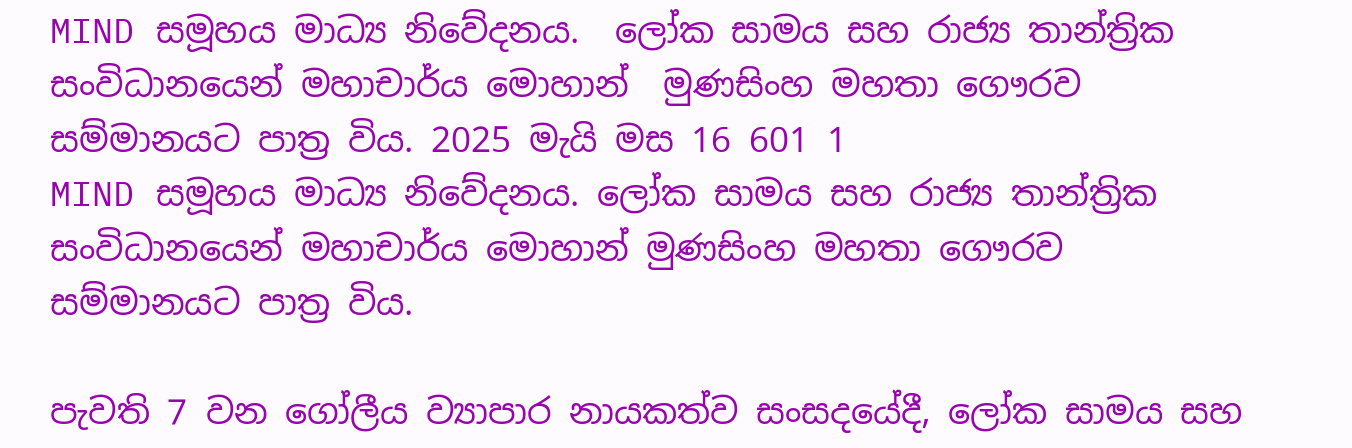MIND සමූහය මාධ්‍ය නිවේදනය.  ලෝක සාමය සහ රාජ්‍ය තාන්ත්‍රික සංවිධානයෙන් මහාචාර්ය මොහාන්  මුණසිංහ මහතා ගෞරව සම්මානයට පාත්‍ර විය. 2025 මැයි මස 16 601 1
MIND සමූහය මාධ්‍ය නිවේදනය. ලෝක සාමය සහ රාජ්‍ය තාන්ත්‍රික සංවිධානයෙන් මහාචාර්ය මොහාන් මුණසිංහ මහතා ගෞරව සම්මානයට පාත්‍ර විය.

පැවති 7 වන ගෝලීය ව්‍යාපාර නායකත්ව සංසදයේදී, ලෝක සාමය සහ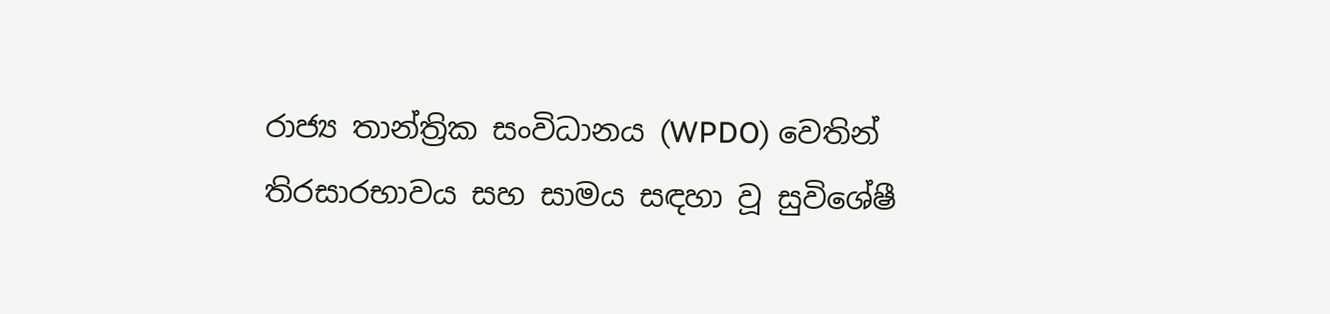රාජ්‍ය තාන්ත්‍රික සංවිධානය (WPDO) වෙතින් තිරසාරභාවය සහ සාමය සඳහා වූ සුවිශේෂී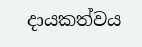දායකත්වය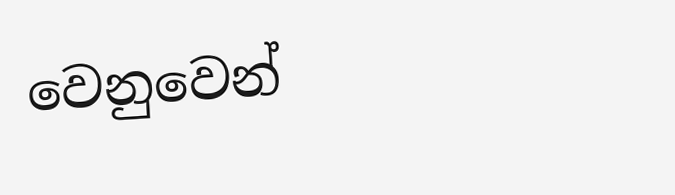වෙනුවෙන්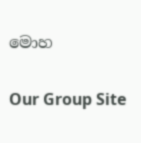මොහ

Our Group Site